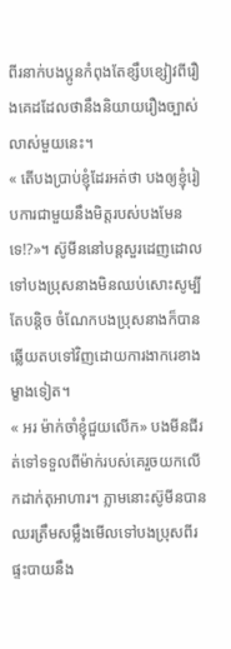ពីរនាក់បងប្អូនកំពុងតែខ្សឹបខ្សៀវពីរឿងគេដដែលថានឹងនិយាយរឿងច្បាស់លាស់មួយនេះ។
« តើបងប្រាប់ខ្ញុំដែរអត់ថា បងឲ្យខ្ញុំរៀបការជាមួយនឹងមិត្តរបស់បងមែនទេ!?»។ ស៊ូមីននៅបន្តសួរដេញដោលទៅបងប្រុសនាងមិនឈប់សោះសូម្បីតែបន្តិច ចំណែកបងប្រុសនាងក៏បានឆ្លើយតបទៅវិញដោយការងាករេខាងម្ខាងទៀត។
« អរ ម៉ាក់ចាំខ្ញុំជួយលើក» បងមីនជីរត់ទៅទទួលពីម៉ាក់របស់គេរួចយកលើកដាក់តុអាហារ។ ភ្លាមនោះស៊ូមីនបានឈរត្រឹមសម្លឹងមើលទៅបងប្រុសពីរផ្ទះបាយនឹង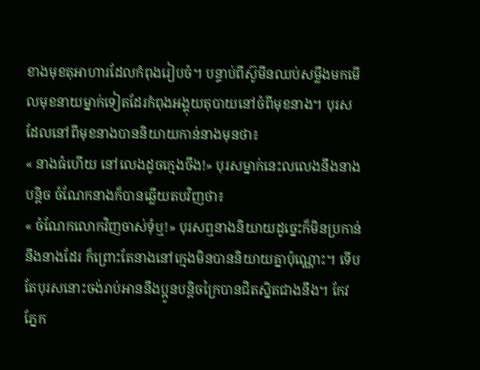ខាងមុខតុអាហារដែលកំពុងរៀបចំ។ បន្ទាប់ពីស៊ូមីនឈប់សម្លឹងមកមើលមុខនាយម្នាក់ទៀតដែរកំពុងអង្គុយតុបាយនៅចំពីមុខនាង។ បុរសដែលនៅពីមុខនាងបាននិយាយកាន់នាងមុនថា៖
« នាងធំហើយ នៅលេងដូចក្មេងចឹង!» បុរសម្នាក់នេះលលេងនឹងនាងបន្តិច ចំណែកនាងក៏បានឆ្លើយតបវិញថា៖
« ចំណែកលោកវិញចាស់ទុំឬ!» បុរសឮនាងនិយាយដូច្នេះក៏មិនប្រកាន់នឹងនាងដែរ ក៏ព្រោះតែនាងនៅក្មេងមិនបាននិយាយគ្នាប៉ុណ្ណោះ។ ទើបតែបុរសនោះចង់រាប់អាននឹងប្អូនបន្តិចក្រៃបានជិតស្និតជាងនឹង។ កែវភ្នែក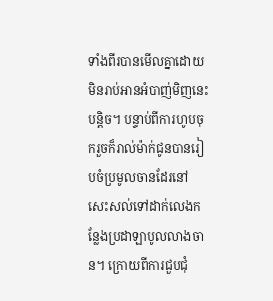ទាំងពីរបានមើលគ្នាដោយមិនរាប់អានអំបាញ់មិញនេះបន្តិច។ បន្ទាប់ពីការហូបចុករួចក៏រាល់ម៉ាក់ជូនបានរៀបចំប្រមូលចានដែរនៅសេះសល់ទៅដាក់លេងកន្លែងប្រដាឡាបូលលាងចាន។ ក្រោយពីការជួបជុំ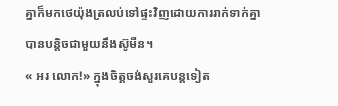គ្នាក៏មកថេយ៉ុងត្រលប់ទៅផ្ទះវិញដោយការរាក់ទាក់គ្នាបានបន្តិចជាមួយនឹងស៊ូមីន។
« អរ លោក!» ក្នុងចិត្តចង់សួរគេបន្តទៀត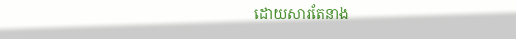ដោយសារតែនាង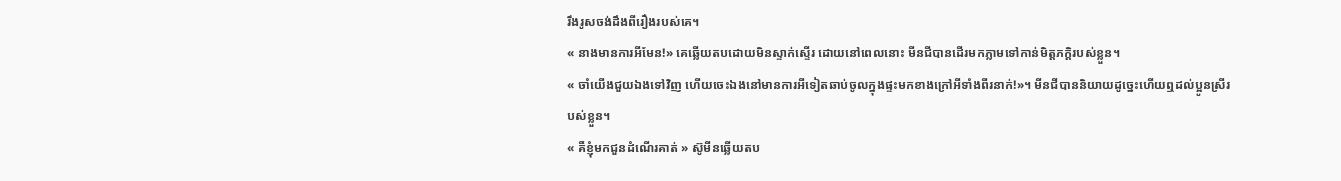រឹងរូសចង់ដឹងពីរឿងរបស់គេ។
« នាងមានការអីមែន!» គេឆ្លើយតបដោយមិនស្ទាក់ស្ទើរ ដោយនៅពេលនោះ មីនជីបានដើរមកភ្លាមទៅកាន់មិត្តភក្តិរបស់ខ្លួន។
« ចាំយើងជួយឯងទៅវិញ ហើយចេះឯងនៅមានការអីទៀតឆាប់ចូលក្នុងផ្ទះមកខាងក្រៅអីទាំងពីរនាក់!»។ មីនជីបាននិយាយដូច្នេះហើយឮដល់ប្អូនស្រីរបស់ខ្លួន។
« គឺខ្ញុំមកជួនដំណើរគាត់ » ស៊ូមីនឆ្លើយតប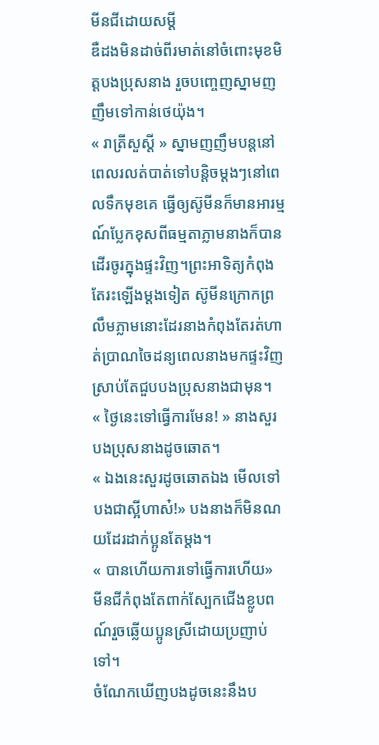មីនជីដោយសម្តី
ឌឺដងមិនដាច់ពីរមាត់នៅចំពោះមុខមិត្តបងប្រុសនាង រួចបញ្ចេញស្នាមញញឹមទៅកាន់ថេយ៉ុង។
« រាត្រីសួស្តី » ស្នាមញញឹមបន្តនៅពេលរលត់បាត់ទៅបន្តិចម្តងៗនៅពេលទឹកមុខគេ ធ្វើឲ្យស៊ូមីនក៏មានអារម្មណ៍ប្លែកខុសពីធម្មតាភ្លាមនាងក៏បានដើរចូរក្នុងផ្ទះវិញ។ព្រះអាទិត្យកំពុងតែរះឡើងម្តងទៀត ស៊ូមីនក្រោកព្រលឹមភ្លាមនោះដែរនាងកំពុងតែរត់ហាត់ប្រាណចៃដន្យពេលនាងមកផ្ទះវិញស្រាប់តែជួបបងប្រុសនាងជាមុន។
« ថ្ងៃនេះទៅធ្វើការមែន! » នាងសួរបងប្រុសនាងដូចឆោត។
« ឯងនេះសួរដូចឆោតឯង មើលទៅបងជាស្អីហាស៎!» បងនាងក៏មិនណយដែរដាក់ប្អូនតែម្តង។
« បានហើយការទៅធ្វើការហើយ» មីនជីកំពុងតែពាក់ស្បែកជើងខ្លូបពណ៍រួចឆ្លើយប្អូនស្រីដោយប្រញាប់ទៅ។
ចំណែកឃើញបងដូចនេះនឹងប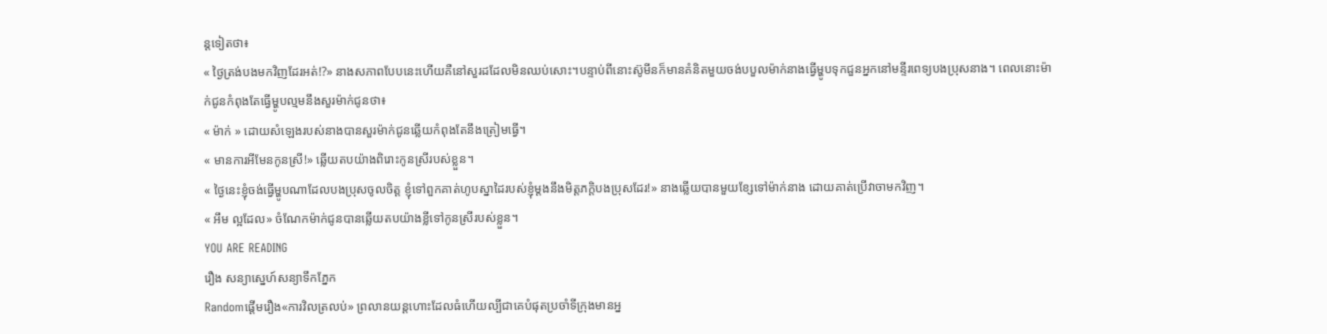ន្តទៀតថា៖
« ថ្ងៃត្រង់បងមកវិញដែរអត់!?» នាងសភាពបែបនេះហើយគឺនៅសួរដដែលមិនឈប់សោះ។បន្ទាប់ពីនោះស៊ូមីនក៏មានគំនិតមួយចង់បបួលម៉ាក់នាងធ្វើម្ហូបទុកជួនអ្នកនៅមន្ទីរពេទ្យបងប្រុសនាង។ ពេលនោះម៉ាក់ជូនកំពុងតែធ្វើម្ហូបល្មមនឹងសួរម៉ាក់ជូនថា៖
« ម៉ាក់ » ដោយសំឡេងរបស់នាងបានសួរម៉ាក់ជូនឆ្លើយកំពុងតែនឹងត្រៀមធ្វើ។
« មានការអីមែនកូនស្រី!» ឆ្លើយតបយ៉ាងពិរោះកូនស្រីរបស់ខ្លួន។
« ថ្ងៃនេះខ្ញុំចង់ធ្វើម្ហូបណាដែលបងប្រុសចូលចិត្ដ ខ្ញុំទៅពួកគាត់ហូបស្នាដៃរបស់ខ្ញុំម្តងនឹងមិត្តភក្តិបងប្រុសដែរ!» នាងឆ្លើយបានមួយខ្សែទៅម៉ាក់នាង ដោយគាត់ប្រើវាចាមកវិញ។
« អឹម ល្អដែល» ចំណែកម៉ាក់ជូនបានឆ្លើយតបយ៉ាងខ្លីទៅកូនស្រីរបស់ខ្លួន។
YOU ARE READING
រឿង សន្យាស្នេហ៍សន្យាទឹកភ្នែក
Randomផ្តើមរឿង«ការវិលត្រលប់» ព្រលានយន្តហោះដែលធំហើយល្បីជាគេបំផុតប្រចាំទីក្រុងមានអ្ន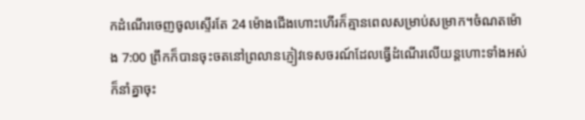កដំណើរចេញចូលស្ទើរតែ 24 ម៉ោងជើងហោះហើរក៏គ្មានពេលសម្រាប់សម្រាក។ចំណតម៉ោង 7:00 ព្រឹកក៏បានចុះចតនៅព្រលានភ្ញៀវទេសចរណ៍ដែលធ្វើដំណើរលើយន្តហោះទាំងអស់ក៏នាំគ្នាចុះ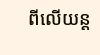ពីលើយន្ត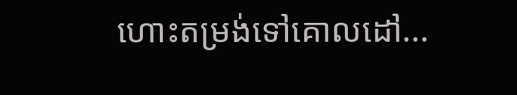ហោះតម្រង់ទៅគោលដៅ...